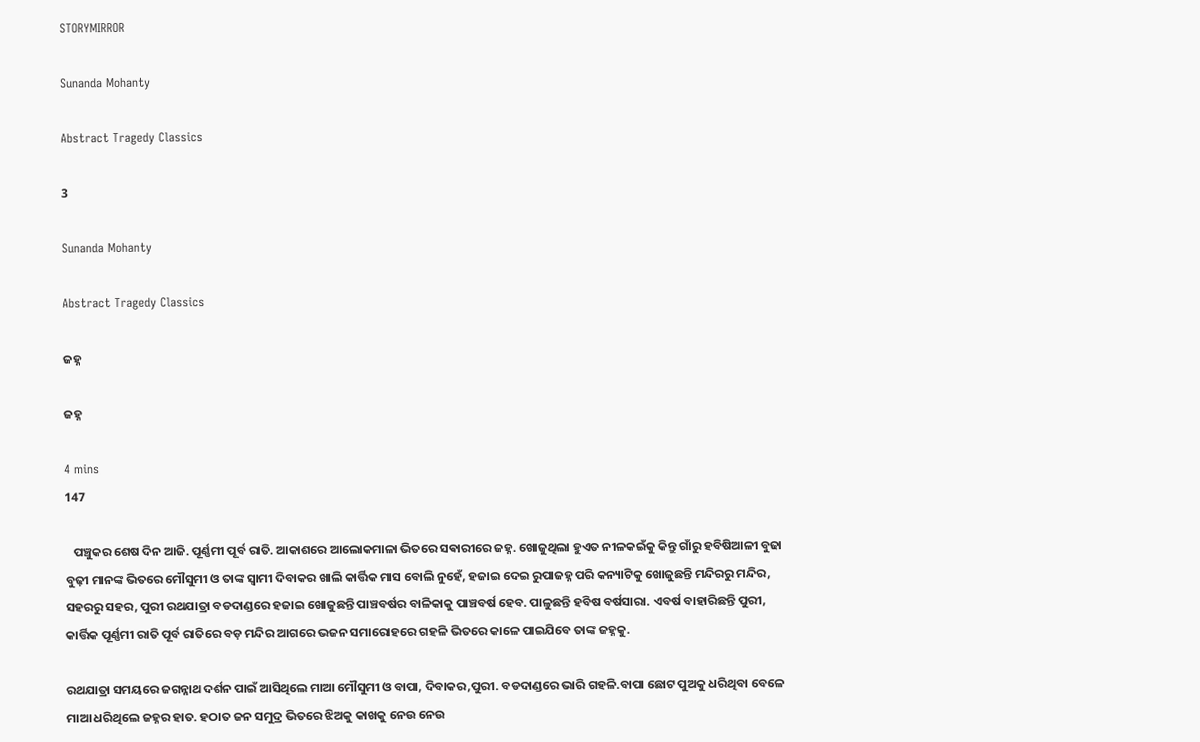STORYMIRROR

Sunanda Mohanty

Abstract Tragedy Classics

3

Sunanda Mohanty

Abstract Tragedy Classics

ଜହ୍ନ

ଜହ୍ନ

4 mins
147

   ପଞ୍ଚୁକର ଶେଷ ଦିନ ଆଜି. ପୂର୍ଣ୍ଣମୀ ପୂର୍ବ ରାତି. ଆକାଶରେ ଆଲୋକମାଳା ଭିତରେ ସଵାରୀରେ ଜହ୍ନ. ଖୋଜୁଥିଲା ହୁଏତ ନୀଳକଇଁକୁ କିନ୍ତୁ ଗାଁରୁ ହବିଷିଆଳୀ ବୁଢା ବୁଢ଼ୀ ମାନଙ୍କ ଭିତରେ ମୌସୁମୀ ଓ ତାଙ୍କ ସ୍ୱାମୀ ଦିବାକର ଖାଲି କାର୍ତ୍ତିକ ମାସ ବୋଲି ନୁହେଁ, ହଜାଇ ଦେଇ ରୁପାଜହ୍ନ ପରି କନ୍ୟାଟିକୁ ଖୋଜୁଛନ୍ତି ମନ୍ଦିରରୁ ମନ୍ଦିର, ସହରରୁ ସହର, ପୁରୀ ରଥଯାତ୍ରା ବଡଦାଣ୍ଡରେ ହଜାଇ ଖୋଜୁଛନ୍ତି ପାଞ୍ଚବର୍ଷର ବାଳିକାକୁ ପାଞ୍ଚବର୍ଷ ହେବ. ପାଳୁଛନ୍ତି ହବିଷ ବର୍ଷସାରା. ଏବର୍ଷ ବାହାରିଛନ୍ତି ପୁରୀ, କାର୍ତ୍ତିକ ପୂର୍ଣ୍ଣମୀ ରାତି ପୂର୍ବ ରାତିରେ ବଡ଼ ମନ୍ଦିର ଆଗରେ ଭଜନ ସମାରୋହରେ ଗହଳି ଭିତରେ କାଳେ ପାଇଯିବେ ତାଙ୍କ ଜହ୍ନକୁ.

ରଥଯାତ୍ରା ସମୟରେ ଜଗନ୍ନାଥ ଦର୍ଶନ ପାଇଁ ଆସିଥିଲେ ମାଆ ମୌସୁମୀ ଓ ବାପା, ଦିବାକର,ପୁରୀ. ବଡଦାଣ୍ଡରେ ଭାରି ଗହଳି.ବାପା ଛୋଟ ପୁଅକୁ ଧରିଥିବା ବେଳେ ମାଆ ଧରିଥିଲେ ଜହ୍ନର ହାତ. ହଠାତ ଜନ ସମୁଦ୍ର ଭିତରେ ଝିଅକୁ କାଖକୁ ନେଉ ନେଉ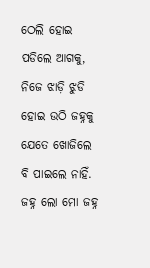ଠେଲି ହୋଇ ପଡିଲେ ଆଗକୁ, ନିଜେ ଝାଡ଼ି ଝୁଡି ହୋଇ ଉଠି ଜହ୍ନକୁ ଯେତେ ଖୋଜିଲେ ବି ପାଇଲେ ନାହିଁ. ଜହ୍ନ ଲୋ ମୋ ଜହ୍ନ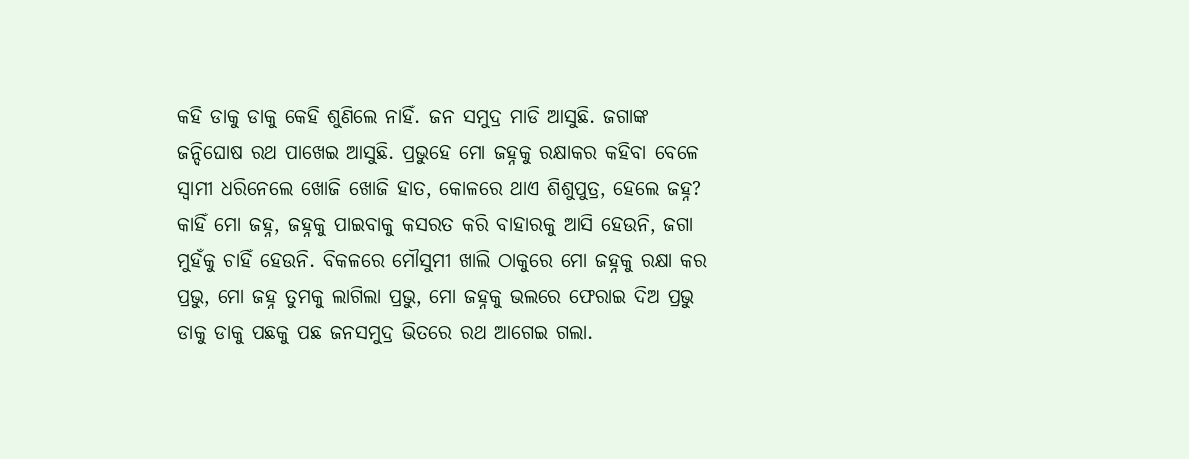କହି ଡାକୁ ଡାକୁ କେହି ଶୁଣିଲେ ନାହିଁ. ଜନ ସମୁଦ୍ର ମାଡି ଆସୁଛି. ଜଗାଙ୍କ ଜନ୍ଦିଘୋଷ ରଥ ପାଖେଇ ଆସୁଛି. ପ୍ରଭୁହେ ମୋ ଜହ୍ନକୁ ରକ୍ଷାକର କହିବା ବେଳେ ସ୍ବାମୀ ଧରିନେଲେ ଖୋଜି ଖୋଜି ହାତ, କୋଳରେ ଥାଏ ଶିଶୁପୁତ୍ର, ହେଲେ ଜହ୍ନ? କାହିଁ ମୋ ଜହ୍ନ, ଜହ୍ନକୁ ପାଇବାକୁ କସରତ କରି ବାହାରକୁ ଆସି ହେଉନି, ଜଗା ମୁହଁକୁ ଚାହିଁ ହେଉନି. ବିକଳରେ ମୌସୁମୀ ଖାଲି ଠାକୁରେ ମୋ ଜହ୍ନକୁ ରକ୍ଷା କର ପ୍ରଭୁ, ମୋ ଜହ୍ନ ତୁମକୁ ଲାଗିଲା ପ୍ରଭୁ, ମୋ ଜହ୍ନକୁ ଭଲରେ ଫେରାଇ ଦିଅ ପ୍ରଭୁ ଡାକୁ ଡାକୁ ପଛକୁ ପଛ ଜନସମୁଦ୍ର ଭିତରେ ରଥ ଆଗେଇ ଗଲା.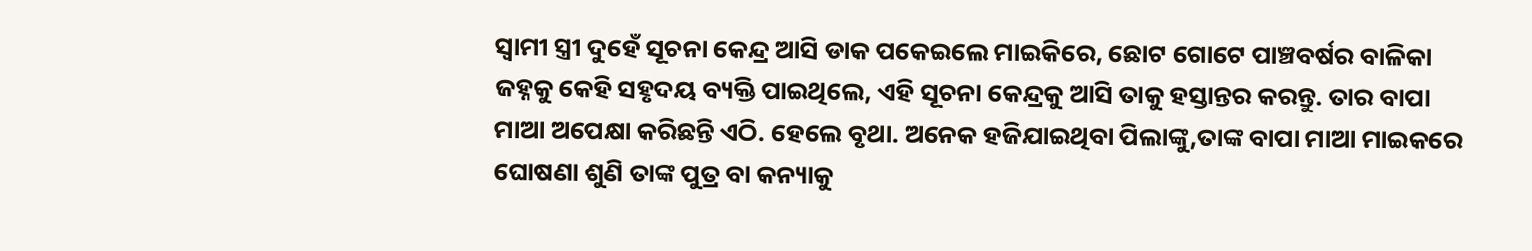ସ୍ୱାମୀ ସ୍ତ୍ରୀ ଦୁହେଁ ସୂଚନା କେନ୍ଦ୍ର ଆସି ଡାକ ପକେଇଲେ ମାଇକିରେ, ଛୋଟ ଗୋଟେ ପାଞ୍ଚବର୍ଷର ବାଳିକା ଜହ୍ନକୁ କେହି ସହୃଦୟ ବ୍ୟକ୍ତି ପାଇଥିଲେ, ଏହି ସୂଚନା କେନ୍ଦ୍ରକୁ ଆସି ତାକୁ ହସ୍ତାନ୍ତର କରନ୍ତୁ. ତାର ବାପା ମାଆ ଅପେକ୍ଷା କରିଛନ୍ତି ଏଠି. ହେଲେ ବୃଥା. ଅନେକ ହଜିଯାଇଥିବା ପିଲାଙ୍କୁ,ତାଙ୍କ ବାପା ମାଆ ମାଇକରେ ଘୋଷଣା ଶୁଣି ତାଙ୍କ ପୁତ୍ର ବା କନ୍ୟାକୁ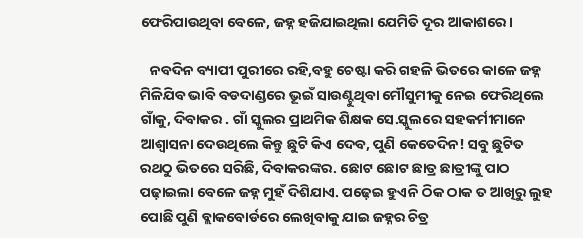ଫେରିପାଉଥିବା ବେଳେ, ଜହ୍ନ ହଜିଯାଇଥିଲା ଯେମିତି ଦୂର ଆକାଶରେ।

   ନବଦିନ ବ୍ୟାପୀ ପୁରୀରେ ରହି,ବହୁ ଚେଷ୍ଟା କରି ଗହଳି ଭିତରେ କାଳେ ଜହ୍ନ ମିଳିଯିବ ଭାବି ବଡଦାଣ୍ଡରେ ଭୂଇଁ ସାଉଣ୍ଟୁଥିବା ମୌସୁମୀକୁ ନେଇ ଫେରିଥିଲେ ଗାଁକୁ, ଦିବାକର . ଗାଁ ସ୍କୁଲର ପ୍ରାଥମିକ ଶିକ୍ଷକ ସେ.ସ୍କୁଲରେ ସହକର୍ମୀମାନେ ଆଶ୍ୱାସନା ଦେଉଥିଲେ କିନ୍ତୁ ଛୁଟି କିଏ ଦେବ, ପୁଣି କେତେଦିନ! ସବୁ ଛୁଟିତ ରଥଠୁ ଭିତରେ ସରିଛି, ଦିବାକରଙ୍କର. ଛୋଟ ଛୋଟ ଛାତ୍ର ଛାତ୍ରୀଙ୍କୁ ପାଠ ପଢ଼ାଇଲା ବେଳେ ଜହ୍ନ ମୁହଁ ଦିଶିଯାଏ. ପଢ଼େଇ ହୁଏନି ଠିକ ଠାକ ତ ଆଖିରୁ ଲୁହ ପୋଛି ପୁଣି ବ୍ଲାକବୋର୍ଡରେ ଲେଖିବାକୁ ଯାଇ ଜହ୍ନର ଚିତ୍ର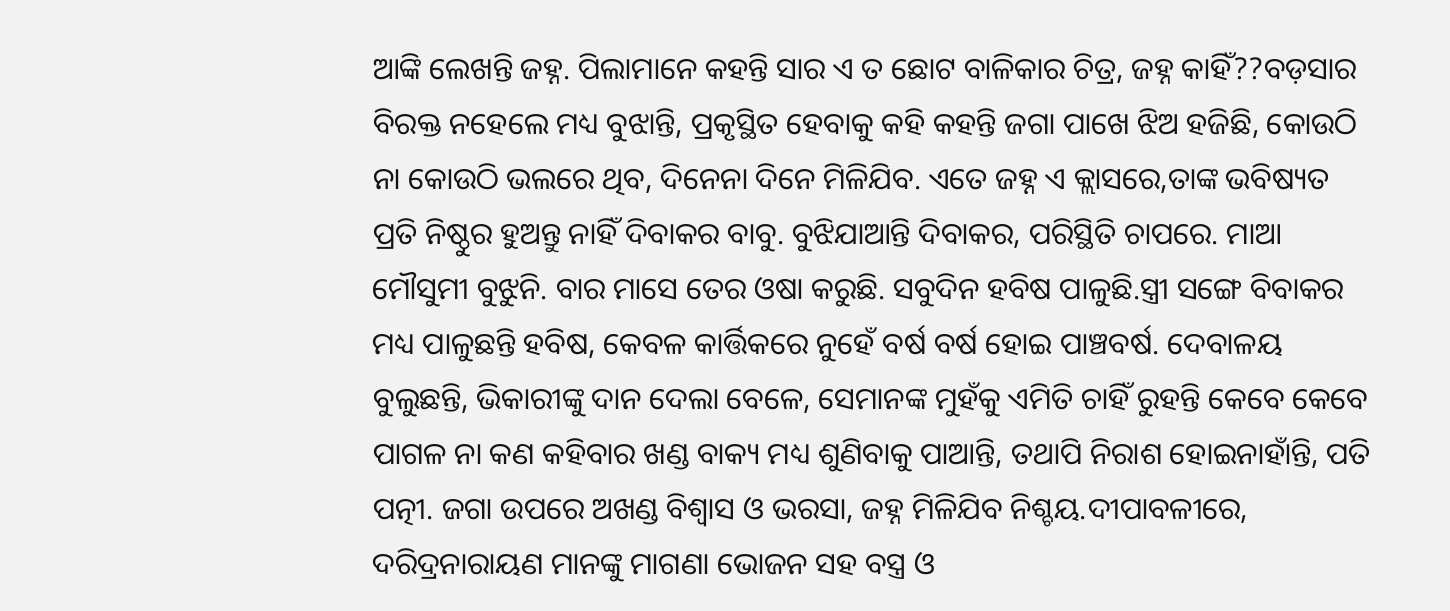ଆଙ୍କି ଲେଖନ୍ତି ଜହ୍ନ. ପିଲାମାନେ କହନ୍ତି ସାର ଏ ତ ଛୋଟ ବାଳିକାର ଚିତ୍ର, ଜହ୍ନ କାହିଁ??ବଡ଼ସାର ବିରକ୍ତ ନହେଲେ ମଧ୍ୟ ବୁଝାନ୍ତି, ପ୍ରକୃସ୍ଥିତ ହେବାକୁ କହି କହନ୍ତି ଜଗା ପାଖେ ଝିଅ ହଜିଛି, କୋଉଠି ନା କୋଉଠି ଭଲରେ ଥିବ, ଦିନେନା ଦିନେ ମିଳିଯିବ. ଏତେ ଜହ୍ନ ଏ କ୍ଲାସରେ,ତାଙ୍କ ଭବିଷ୍ୟତ ପ୍ରତି ନିଷ୍ଠୁର ହୁଅନ୍ତୁ ନାହିଁ ଦିବାକର ବାବୁ. ବୁଝିଯାଆନ୍ତି ଦିବାକର, ପରିସ୍ଥିତି ଚାପରେ. ମାଆ ମୌସୁମୀ ବୁଝୁନି. ବାର ମାସେ ତେର ଓଷା କରୁଛି. ସବୁଦିନ ହବିଷ ପାଳୁଛି.ସ୍ତ୍ରୀ ସଙ୍ଗେ ବିବାକର ମଧ୍ୟ ପାଳୁଛନ୍ତି ହବିଷ, କେବଳ କାର୍ତ୍ତିକରେ ନୁହେଁ ବର୍ଷ ବର୍ଷ ହୋଇ ପାଞ୍ଚବର୍ଷ. ଦେବାଳୟ ବୁଲୁଛନ୍ତି, ଭିକାରୀଙ୍କୁ ଦାନ ଦେଲା ବେଳେ, ସେମାନଙ୍କ ମୁହଁକୁ ଏମିତି ଚାହିଁ ରୁହନ୍ତି କେବେ କେବେ ପାଗଳ ନା କଣ କହିବାର ଖଣ୍ଡ ବାକ୍ୟ ମଧ୍ୟ ଶୁଣିବାକୁ ପାଆନ୍ତି, ତଥାପି ନିରାଶ ହୋଇନାହାଁନ୍ତି, ପତି ପତ୍ନୀ. ଜଗା ଉପରେ ଅଖଣ୍ଡ ବିଶ୍ୱାସ ଓ ଭରସା, ଜହ୍ନ ମିଳିଯିବ ନିଶ୍ଚୟ.ଦୀପାବଳୀରେ, ଦରିଦ୍ରନାରାୟଣ ମାନଙ୍କୁ ମାଗଣା ଭୋଜନ ସହ ବସ୍ତ୍ର ଓ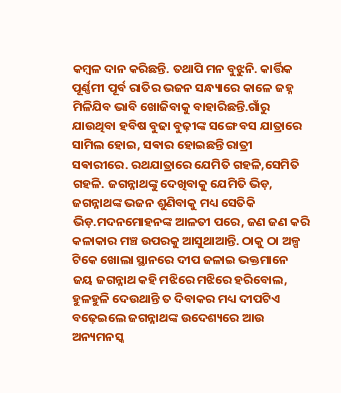କମ୍ବଳ ଦାନ କରିଛନ୍ତି. ତଥାପି ମନ ବୁଝୁନି. କାର୍ତ୍ତିକ ପୂର୍ଣ୍ଣମୀ ପୂର୍ବ ରାତିର ଭଜନ ସନ୍ଧ୍ୟାରେ କାଳେ ଜହ୍ନ ମିଳିଯିବ ଭାବି ଖୋଜିବାକୁ ବାହାରିଛନ୍ତି.ଗାଁରୁ ଯାଉଥିବା ହବିଷ ବୁଢା ବୁଢ଼ୀଙ୍କ ସଙ୍ଗେ ବସ ଯାତ୍ରାରେ ସାମିଲ ହୋଇ, ସଵାର ହୋଇଛନ୍ତି ରାତ୍ରୀ ସଵାରୀରେ. ରଥଯାତ୍ରାରେ ଯେମିତି ଗହଳି,ସେମିତି ଗହଳି. ଜଗନ୍ନାଥଙ୍କୁ ଦେଖିବାକୁ ଯେମିତି ଭିଡ଼, ଜଗନ୍ନାଥଙ୍କ ଭଜନ ଶୁଣିବାକୁ ମଧ୍ୟ ସେତିକି ଭିଡ଼.ମଦନମୋହନଙ୍କ ଆଳତୀ ପରେ, ଜଣ ଜଣ କରି କଳାକାର ମଞ୍ଚ ଉପରକୁ ଆସୁଥାଆନ୍ତି. ଠାକୁ ଠା ଅଳ୍ପ ଟିକେ ଖୋଲା ସ୍ଥାନରେ ଦୀପ ଜଳାଇ ଭକ୍ତମାନେ ଜୟ ଜଗନ୍ନାଥ କହି ମଝିରେ ମଝିରେ ହରିବୋଲ, ହୁଳହୁଳି ଦେଉଥାନ୍ତି ତ ଦିବାକର ମଧ୍ୟ ଦୀପଟିଏ ବଢ଼େଇଲେ ଜଗନ୍ନାଥଙ୍କ ଉଦେଶ୍ୟରେ ଆଉ ଅନ୍ୟମନସ୍କ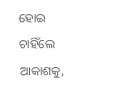ହୋଇ ଚାହିଁଲେ ଆକାଶକୁ,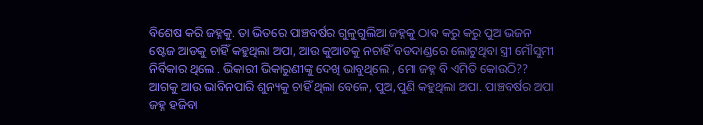ବିଶେଷ କରି ଜହ୍ନକୁ. ତା ଭିତରେ ପାଞ୍ଚବର୍ଷର ଗୁଳୁଗୁଲିଆ ଜହ୍ନକୁ ଠାଵ କରୁ କରୁ ପୁଅ ଭଜନ ଷ୍ଟେଜ ଆଡକୁ ଚାହିଁ କହୁଥିଲା ଅପା, ଆଉ କୁଆଡକୁ ନଚାହିଁ ବଡଦାଣ୍ଡରେ ଲୋଟୁଥିବା ସ୍ତ୍ରୀ ମୌସୁମୀ ନିର୍ବିକାର ଥିଲେ . ଭିକାରୀ ଭିକାରୁଣୀଙ୍କୁ ଦେଖି ଭାବୁଥିଲେ , ମୋ ଜହ୍ନ ବି ଏମିତି କୋଉଠି?? ଆଗକୁ ଆଉ ଭାବିନପାରି ଶୁନ୍ୟକୁ ଚାହିଁ ଥିଲା ବେଳେ, ପୁଅ,ପୁଣି କହୁଥିଲା ଅପା. ପାଞ୍ଚବର୍ଷର ଅପା ଜହ୍ନ ହଜିବା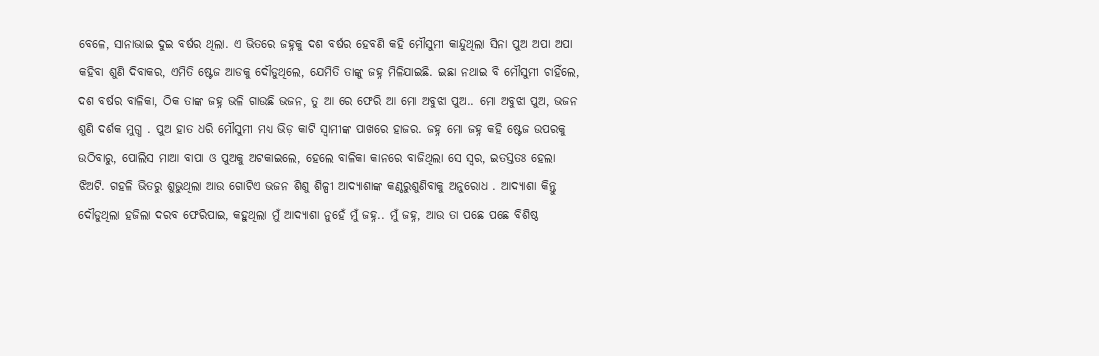ବେଳେ, ସାନାଭାଇ ଦୁଇ ବର୍ଷର ଥିଲା. ଏ ଭିତରେ ଜହ୍ନକୁ ଦଶ ବର୍ଷର ହେବଣି କହି ମୌସୁମୀ କାନ୍ଦୁଥିଲା ସିନା ପୁଅ ଅପା ଅପା କହିବା ଶୁଣି ଦିବାକର, ଏମିତି ଷ୍ଟେଜ ଆଡକୁ ଦୌଡୁଥିଲେ, ଯେମିତି ତାଙ୍କୁ ଜହ୍ନ ମିଳିଯାଇଛି. ଇଛା ନଥାଇ ବି ମୌସୁମୀ ଚାହିଁଲେ, ଦଶ ବର୍ଷର ବାଳିକା, ଠିକ ତାଙ୍କ ଜହ୍ନ ଭଳି ଗାଉଛି ଭଜନ, ତୁ ଆ ରେ ଫେରି ଆ ମୋ ଅବୁଝା ପୁଅ.. ମୋ ଅବୁଝା ପୁଅ, ଭଜନ ଶୁଣି ଦର୍ଶକ ମୁଗ୍ଧ . ପୁଅ ହାତ ଧରି ମୌସୁମୀ ମଧ୍ୟ ଭିଡ଼ କାଟି ସ୍ୱାମୀଙ୍କ ପାଖରେ ହାଜର. ଜହ୍ନ ମୋ ଜହ୍ନ କହି ଷ୍ଟେଜ ଉପରକୁ ଉଠିବାରୁ, ପୋଲିସ ମାଆ ବାପା ଓ ପୁଅକୁ ଅଟକାଇଲେ, ହେଲେ ବାଳିକା କାନରେ ବାଜିଥିଲା ସେ ସ୍ୱର, ଇତସ୍ତତଃ ହେଲା ଝିଅଟି. ଗହଳି ଭିତରୁ ଶୁଭୁଥିଲା ଆଉ ଗୋଟିଏ ଭଜନ ଶିଶୁ ଶିଳ୍ପୀ ଆଦ୍ୟାଶାଙ୍କ କଣ୍ଠରୁଶୁଣିବାକୁ ଅନୁରୋଧ . ଆଦ୍ୟାଶା କିନ୍ତୁ ଦୌଡୁଥିଲା ହଜିଲା ଦରବ ଫେରିପାଇ, କହୁଥିଲା ମୁଁ ଆଦ୍ୟାଶା ନୁହେଁ ମୁଁ ଜହ୍ନ.. ମୁଁ ଜହ୍ନ, ଆଉ ତା ପଛେ ପଛେ ବିଶିଷ୍ଠ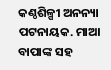କଣ୍ଠଶିଳ୍ପୀ ଅନନ୍ୟା ପଟନାୟକ. ମାଆ ବାପାଙ୍କ ସହ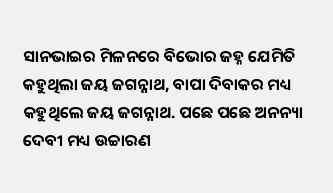ସାନଭାଇର ମିଳନରେ ବିଭୋର ଜହ୍ନ ଯେମିତି କହୁଥିଲା ଜୟ ଜଗନ୍ନାଥ, ବାପା ଦିବାକର ମଧ୍ୟ କହୁଥିଲେ ଜୟ ଜଗନ୍ନାଥ. ପଛେ ପଛେ ଅନନ୍ୟା ଦେବୀ ମଧ୍ୟ ଉଚ୍ଚାରଣ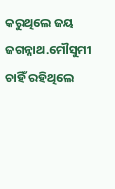କରୁଥିଲେ ଜୟ ଜଗନ୍ନାଥ.ମୌସୁମୀ ଚାହିଁ ରହିଥିଲେ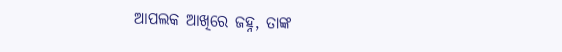ଆପଲକ ଆଖିରେ ଜହ୍ନ, ତାଙ୍କ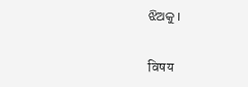ଝିଅକୁ ।


विषय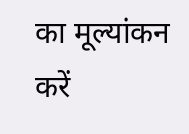का मूल्यांकन करें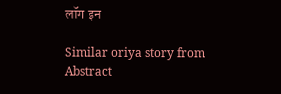लॉग इन

Similar oriya story from Abstract